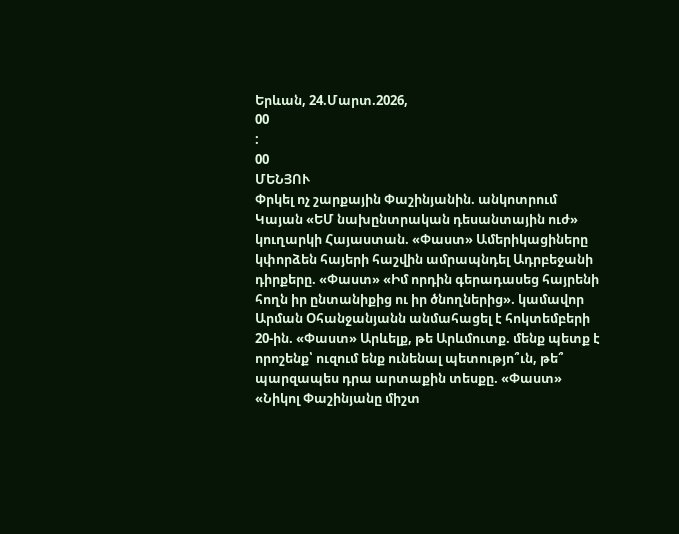Երևան, 24.Մարտ.2026,
00
:
00
ՄԵՆՅՈՒ
Փրկել ոչ շարքային Փաշինյանին. անկոտրում Կայան «ԵՄ նախընտրական դեսանտային ուժ» կուղարկի Հայաստան. «Փաստ» Ամերիկացիները կփորձեն հայերի հաշվին ամրապնդել Ադրբեջանի դիրքերը. «Փաստ» «Իմ որդին գերադասեց հայրենի հողն իր ընտանիքից ու իր ծնողներից». կամավոր Արման Օհանջանյանն անմահացել է հոկտեմբերի 20-ին. «Փաստ» Արևելք, թե Արևմուտք. մենք պետք է որոշենք՝ ուզում ենք ունենալ պետությո՞ւն, թե՞ պարզապես դրա արտաքին տեսքը. «Փաստ» «Նիկոլ Փաշինյանը միշտ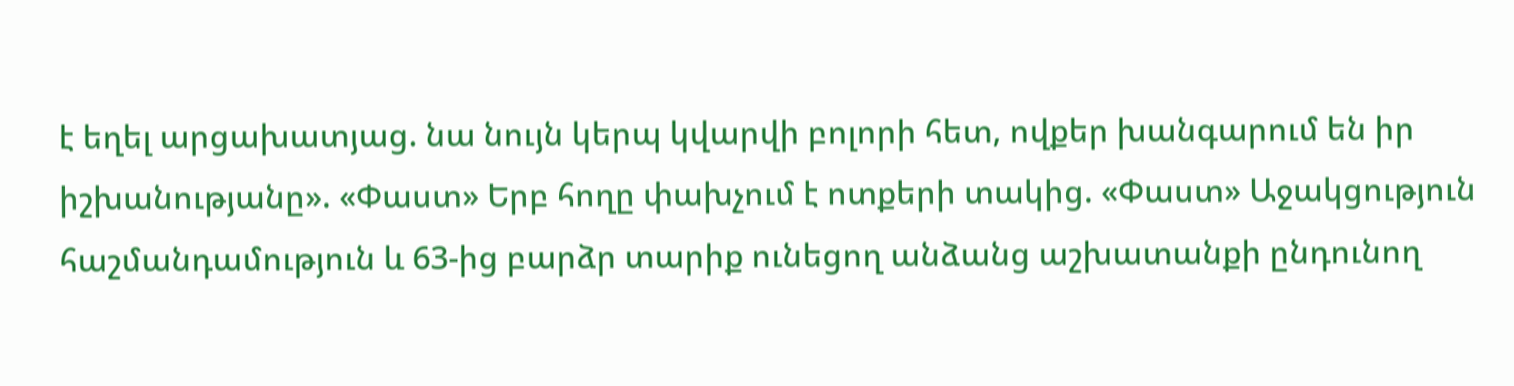է եղել արցախատյաց. նա նույն կերպ կվարվի բոլորի հետ, ովքեր խանգարում են իր իշխանությանը». «Փաստ» Երբ հողը փախչում է ոտքերի տակից. «Փաստ» Աջակցություն հաշմանդամություն և 63-ից բարձր տարիք ունեցող անձանց աշխատանքի ընդունող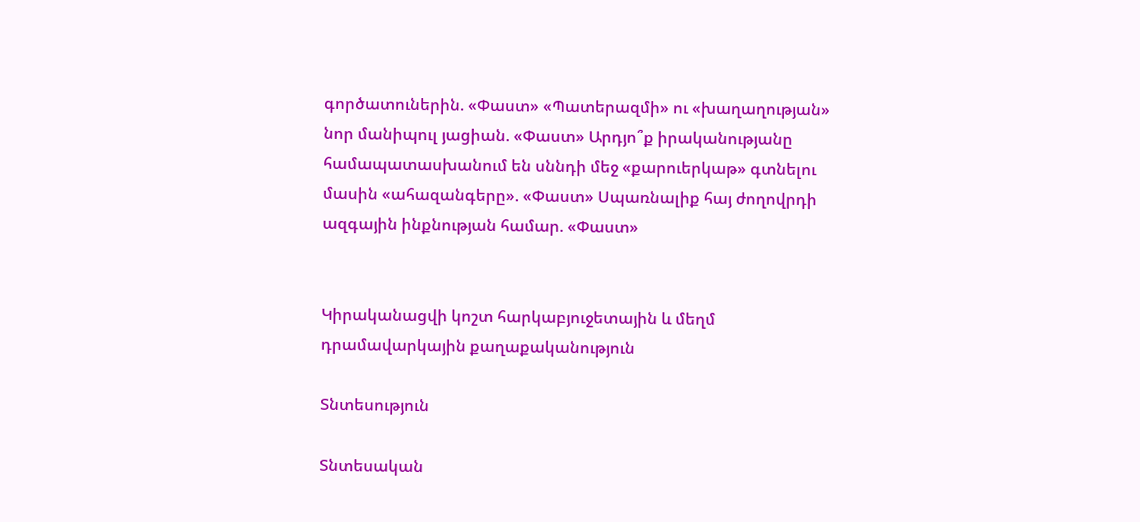գործատուներին. «Փաստ» «Պատերազմի» ու «խաղաղության» նոր մանիպուլ յացիան. «Փաստ» Արդյո՞ք իրականությանը համապատասխանում են սննդի մեջ «քարուերկաթ» գտնելու մասին «ահազանգերը». «Փաստ» Սպառնալիք հայ ժողովրդի ազգային ինքնության համար. «Փաստ»


Կիրականացվի կոշտ հարկաբյուջետային և մեղմ դրամավարկային քաղաքականություն

Տնտեսություն

Տնտեսական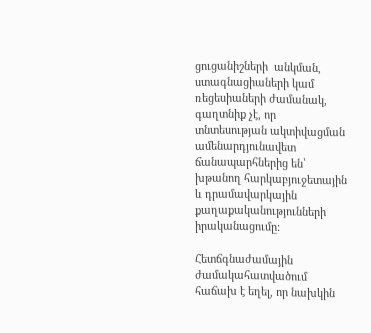ցուցանիշների  անկման, ստագնացիաների կամ ռեցեսիաների ժամանակ, գաղտնիք չէ, որ տնտեսության ակտիվացման ամենարդյունավետ ճանապարհներից են՝ խթանող հարկաբյուջետային և դրամավարկային քաղաքականությունների իրականացումը:

Հետճգնաժամային ժամակահատվածում  հաճախ է եղել, որ նախկին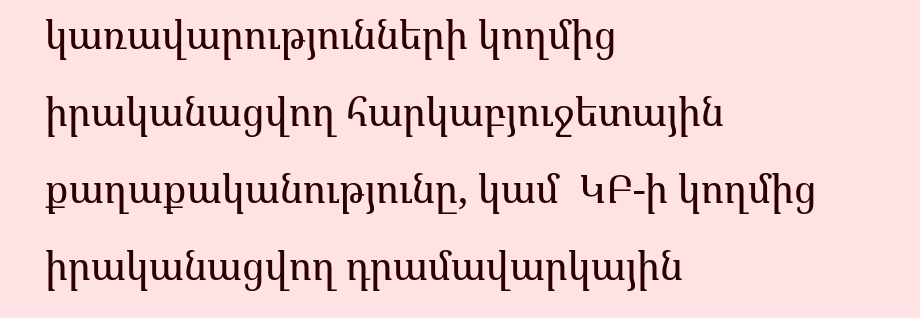կառավարությունների կողմից իրականացվող հարկաբյուջետային քաղաքականությունը, կամ  ԿԲ-ի կողմից իրականացվող դրամավարկային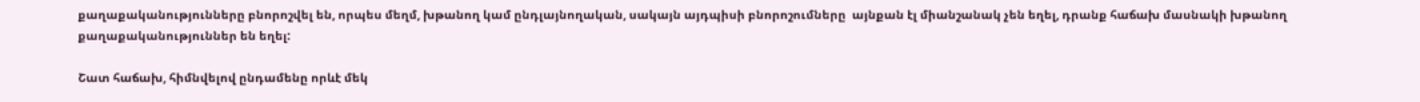քաղաքականությունները բնորոշվել են, որպես մեղմ, խթանող կամ ընդլայնողական, սակայն այդպիսի բնորոշումները  այնքան էլ միանշանակ չեն եղել, դրանք հաճախ մասնակի խթանող քաղաքականություններ են եղել:

Շատ հաճախ, հիմնվելով ընդամենը որևէ մեկ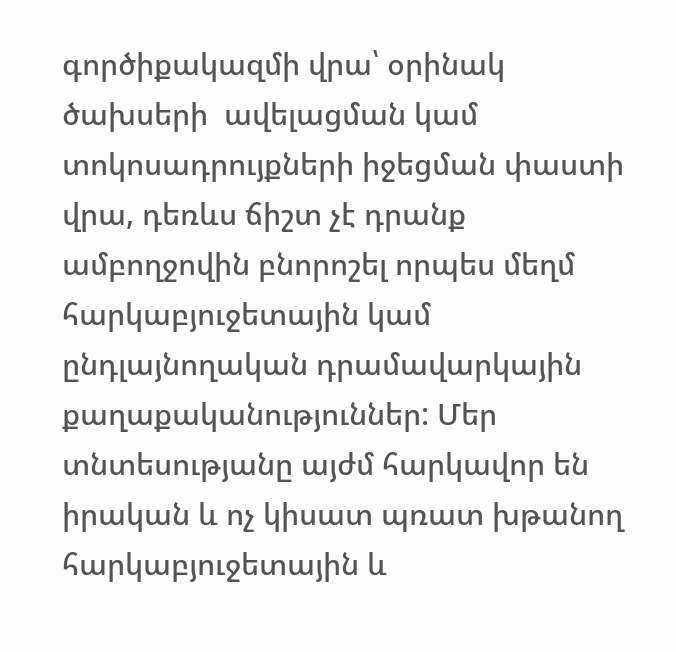գործիքակազմի վրա՝ օրինակ ծախսերի  ավելացման կամ տոկոսադրույքների իջեցման փաստի վրա, դեռևս ճիշտ չէ դրանք ամբողջովին բնորոշել որպես մեղմ հարկաբյուջետային կամ ընդլայնողական դրամավարկային քաղաքականություններ: Մեր տնտեսությանը այժմ հարկավոր են իրական և ոչ կիսատ պռատ խթանող հարկաբյուջետային և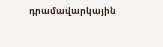դրամավարկային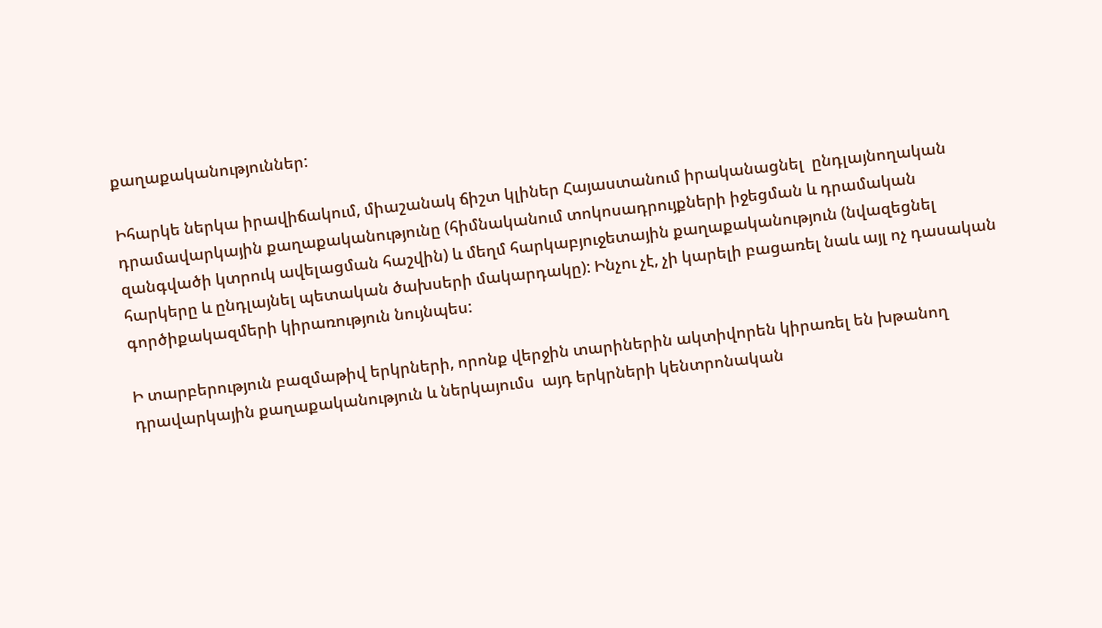քաղաքականություններ:

Իհարկե ներկա իրավիճակում, միաշանակ ճիշտ կլիներ Հայաստանում իրականացնել  ընդլայնողական դրամավարկային քաղաքականությունը (հիմնականում տոկոսադրույքների իջեցման և դրամական զանգվածի կտրուկ ավելացման հաշվին) և մեղմ հարկաբյուջետային քաղաքականություն (նվազեցնել հարկերը և ընդլայնել պետական ծախսերի մակարդակը): Ինչու չէ, չի կարելի բացառել նաև այլ ոչ դասական գործիքակազմերի կիրառություն նույնպես:

Ի տարբերություն բազմաթիվ երկրների, որոնք վերջին տարիներին ակտիվորեն կիրառել են խթանող դրավարկային քաղաքականություն և ներկայումս  այդ երկրների կենտրոնական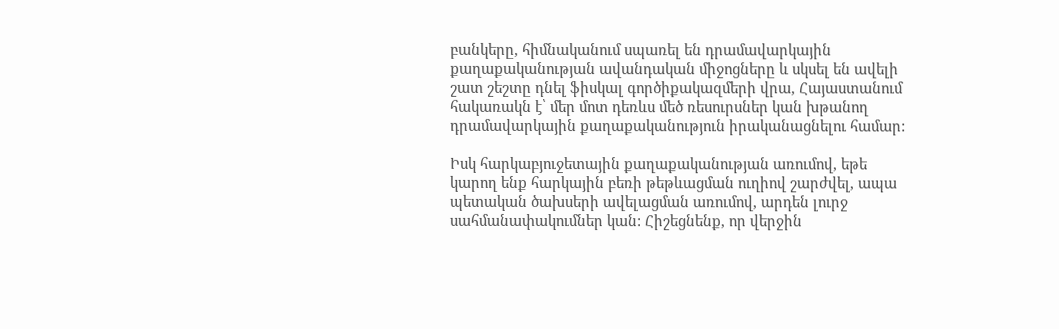բանկերը, հիմնականում սպառել են դրամավարկային քաղաքականության ավանդական միջոցները և սկսել են ավելի շատ շեշտը դնել ֆիսկալ գործիքակազմերի վրա, Հայաստանում հակառակն է՝ մեր մոտ դեռևս մեծ ռեսուրսներ կան խթանող դրամավարկային քաղաքականություն իրականացնելու համար:

Իսկ հարկաբյուջետային քաղաքականության առումով, եթե կարող ենք հարկային բեռի թեթևացման ուղիով շարժվել, ապա պետական ծախսերի ավելացման առումով, արդեն լուրջ սահմանափակումներ կան: Հիշեցնենք, որ վերջին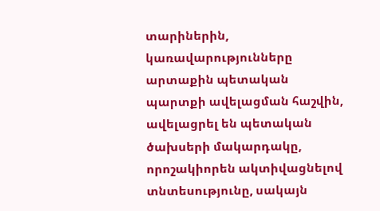տարիներին, կառավարությունները արտաքին պետական պարտքի ավելացման հաշվին, ավելացրել են պետական ծախսերի մակարդակը, որոշակիորեն ակտիվացնելով տնտեսությունը, սակայն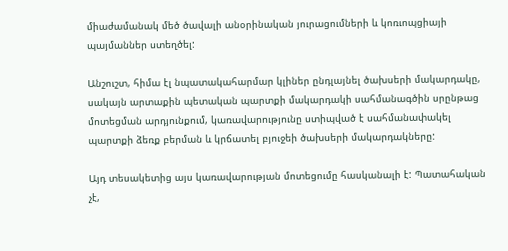միաժամանակ մեծ ծավալի անօրինական յուրացումների և կոռւոպցիայի պայմաններ ստեղծել:

Անշուշտ, հիմա էլ նպատակահարմար կլիներ ընդլայնել ծախսերի մակարդակը, սակայն արտաքին պետական պարտքի մակարդակի սահմանագծին սրընթաց մոտեցման արդյունքում, կառավարությունը ստիպված է սահմանափակել պարտքի ձեռք բերման և կրճատել բյուջեի ծախսերի մակարդակները:

Այդ տեսակետից այս կառավարության մոտեցումը հասկանալի է: Պատահական չէ,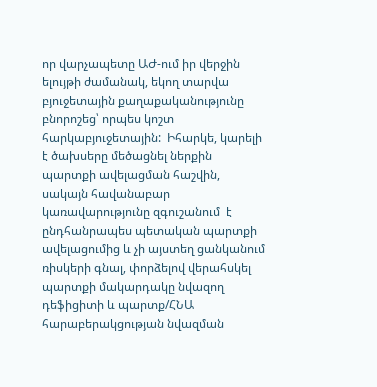որ վարչապետը ԱԺ-ում իր վերջին ելույթի ժամանակ, եկող տարվա բյուջետային քաղաքականությունը բնորոշեց՝ որպես կոշտ հարկաբյուջետային:  Իհարկե, կարելի է ծախսերը մեծացնել ներքին պարտքի ավելացման հաշվին, սակայն հավանաբար կառավարությունը զգուշանում  է ընդհանրապես պետական պարտքի ավելացումից և չի այստեղ ցանկանում ռիսկերի գնալ, փորձելով վերահսկել պարտքի մակարդակը նվազող դեֆիցիտի և պարտք/ՀՆԱ հարաբերակցության նվազման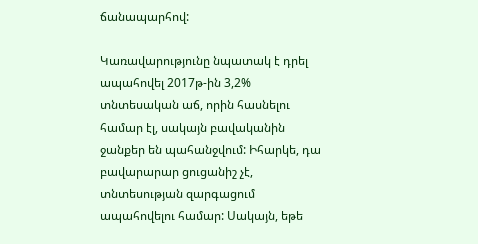ճանապարհով:

Կառավարությունը նպատակ է դրել ապահովել 2017թ-ին 3,2% տնտեսական աճ, որին հասնելու համար էլ, սակայն բավականին ջանքեր են պահանջվում: Իհարկե, դա բավարարար ցուցանիշ չէ, տնտեսության զարգացում ապահովելու համար: Սակայն, եթե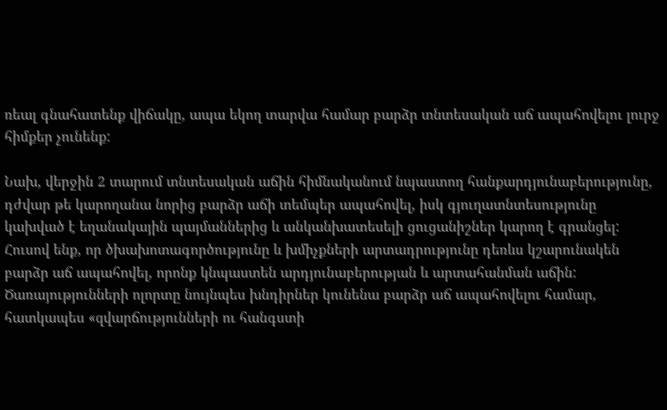ռեալ գնահատենք վիճակը, ապա եկող տարվա համար բարձր տնտեսական աճ ապահովելու լուրջ հիմքեր չունենք:

Նախ, վերջին 2 տարում տնտեսական աճին հիմնականում նպաստող հանքարդյունաբերությունը, դժվար թե կարողանա նորից բարձր աճի տեմպեր ապահովել, իսկ գյուղատնտեսությունը կախված է եղանակային պայմաններից և անկանխատեսելի ցուցանիշներ կարող է գրանցել: Հուսով ենք, որ ծխախոտագործությունը և խմիչքների արտադրությունը դեռևս կշարունակեն բարձր աճ ապահովել, որոնք կնպաստեն արդյունաբերության և արտահանման աճին: Ծառայությունների ոլորտը նույնպես խնդիրներ կունենա բարձր աճ ապահովելու համար, հատկապես «զվարճությունների ու հանգստի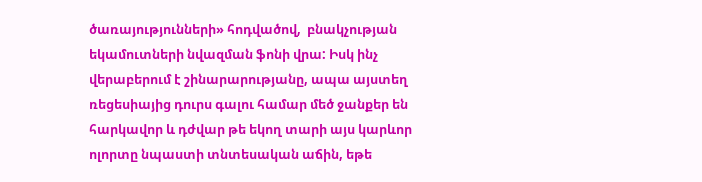ծառայությունների» հոդվածով,  բնակչության եկամուտների նվազման ֆոնի վրա: Իսկ ինչ վերաբերում է շինարարությանը, ապա այստեղ ռեցեսիայից դուրս գալու համար մեծ ջանքեր են հարկավոր և դժվար թե եկող տարի այս կարևոր ոլորտը նպաստի տնտեսական աճին, եթե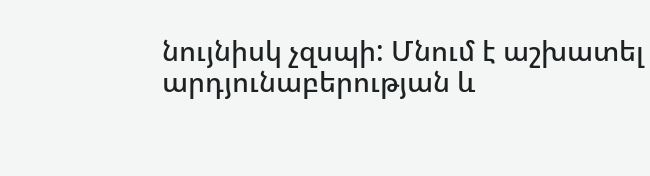նույնիսկ չզսպի: Մնում է աշխատել արդյունաբերության և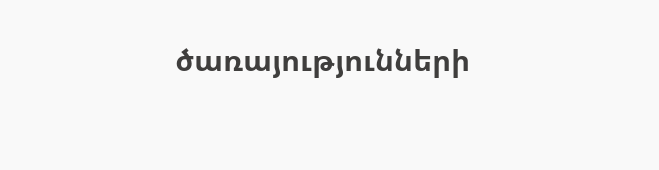ծառայությունների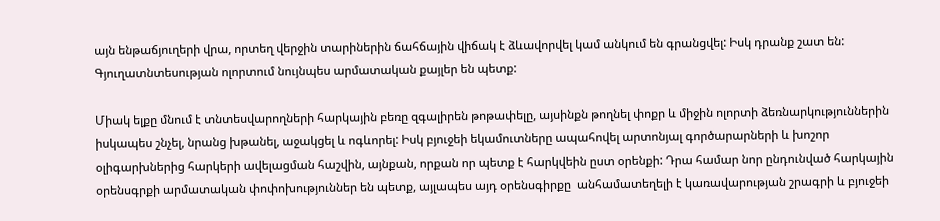այն ենթաճյուղերի վրա, որտեղ վերջին տարիներին ճահճային վիճակ է ձևավորվել կամ անկում են գրանցվել: Իսկ դրանք շատ են: Գյուղատնտեսության ոլորտում նույնպես արմատական քայլեր են պետք:

Միակ ելքը մնում է տնտեսվարողների հարկային բեռը զգալիրեն թոթափելը, այսինքն թողնել փոքր և միջին ոլորտի ձեռնարկություններին իսկապես շնչել, նրանց խթանել, աջակցել և ոգևորել: Իսկ բյուջեի եկամուտները ապահովել արտոնյալ գործարարների և խոշոր օլիգարխներից հարկերի ավելացման հաշվին, այնքան, որքան որ պետք է հարկվեին ըստ օրենքի: Դրա համար նոր ընդունված հարկային օրենսգրքի արմատական փոփոխություններ են պետք, այլապես այդ օրենսգիրքը  անհամատեղելի է կառավարության շրագրի և բյուջեի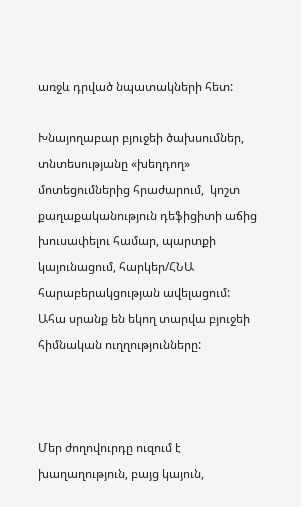առջև դրված նպատակների հետ:

Խնայողաբար բյուջեի ծախսումներ,   տնտեսությանը «խեղդող» մոտեցումներից հրաժարում,  կոշտ քաղաքականություն դեֆիցիտի աճից խուսափելու համար, պարտքի կայունացում, հարկեր/ՀՆԱ հարաբերակցության ավելացում: Ահա սրանք են եկող տարվա բյուջեի հիմնական ուղղությունները:



Մեր ժողովուրդը ուզում է խաղաղություն, բայց կայուն,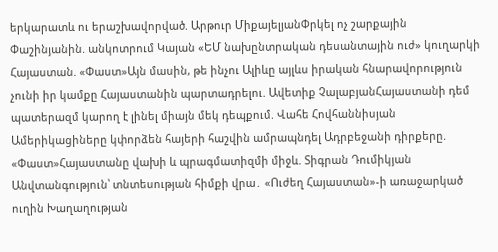երկարատև ու երաշխավորված. Արթուր ՄիքայելյանՓրկել ոչ շարքային Փաշինյանին. անկոտրում Կայան «ԵՄ նախընտրական դեսանտային ուժ» կուղարկի Հայաստան. «Փաստ»Այն մասին, թե ինչու Ալիևը այլևս իրական հնարավորություն չունի իր կամքը Հայաստանին պարտադրելու. Ավետիք ՉալաբյանՀայաստանի դեմ պատերազմ կարող է լինել միայն մեկ դեպքում. Վահե Հովհաննիսյան Ամերիկացիները կփորձեն հայերի հաշվին ամրապնդել Ադրբեջանի դիրքերը. «Փաստ»Հայաստանը վախի և պրագմատիզմի միջև. Տիգրան Դումիկյան Անվտանգություն՝ տնտեսության հիմքի վրա․ «Ուժեղ Հայաստան»-ի առաջարկած ուղին Խաղաղության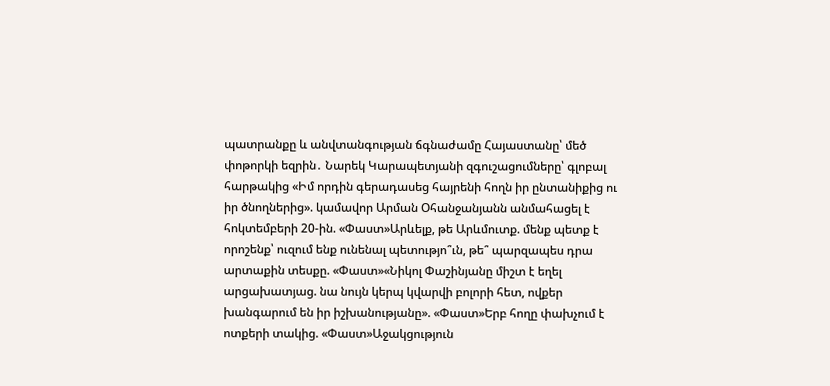պատրանքը և անվտանգության ճգնաժամը Հայաստանը՝ մեծ փոթորկի եզրին․ Նարեկ Կարապետյանի զգուշացումները՝ գլոբալ հարթակից «Իմ որդին գերադասեց հայրենի հողն իր ընտանիքից ու իր ծնողներից». կամավոր Արման Օհանջանյանն անմահացել է հոկտեմբերի 20-ին. «Փաստ»Արևելք, թե Արևմուտք. մենք պետք է որոշենք՝ ուզում ենք ունենալ պետությո՞ւն, թե՞ պարզապես դրա արտաքին տեսքը. «Փաստ»«Նիկոլ Փաշինյանը միշտ է եղել արցախատյաց. նա նույն կերպ կվարվի բոլորի հետ, ովքեր խանգարում են իր իշխանությանը». «Փաստ»Երբ հողը փախչում է ոտքերի տակից. «Փաստ»Աջակցություն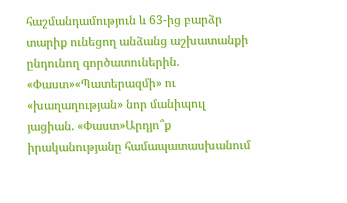հաշմանդամություն և 63-ից բարձր տարիք ունեցող անձանց աշխատանքի ընդունող գործատուներին. «Փաստ»«Պատերազմի» ու «խաղաղության» նոր մանիպուլ յացիան. «Փաստ»Արդյո՞ք իրականությանը համապատասխանում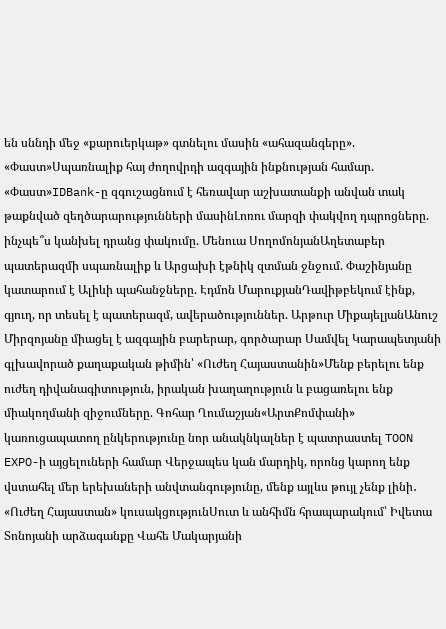են սննդի մեջ «քարուերկաթ» գտնելու մասին «ահազանգերը». «Փաստ»Սպառնալիք հայ ժողովրդի ազգային ինքնության համար. «Փաստ»IDBank-ը զգուշացնում է հեռավար աշխատանքի անվան տակ թաքնված զեղծարարությունների մասինԼոռու մարզի փակվող դպրոցները. ինչպե՞ս կանխել դրանց փակումը. Մենուա ՍողոմոնյանԱղետաբեր պատերազմի սպառնալիք և Արցախի էթնիկ զտման ջնջում. Փաշինյանը կատարում է Ալիևի պահանջները. Էդմոն ՄարուքյանԴավիթբեկում էինք, գյուղ, որ տեսել է պատերազմ, ավերածություններ. Արթուր ՄիքայելյանԱնուշ Միրզոյանը միացել է ազգային բարերար, գործարար Սամվել Կարապետյանի գլխավորած քաղաքական թիմին՝ «Ուժեղ Հայաստանին»Մենք բերելու ենք ուժեղ դիվանագիտություն, իրական խաղաղություն և բացառելու ենք միակողմանի զիջումները. Գոհար Ղումաշյան«ԱրտՔոմփանի» կառուցապատող ընկերությունը նոր անակնկալներ է պատրաստել TOON EXPO-ի այցելուների համար Վերջապես կան մարդիկ, որոնց կարող ենք վստահել մեր երեխաների անվտանգությունը, մենք այլևս թույլ չենք լինի․ «Ուժեղ Հայաստան» կուսակցությունՍուտ և անհիմն հրապարակում՝ Իվետա Տոնոյանի արձագանքը Վահե Մակարյանի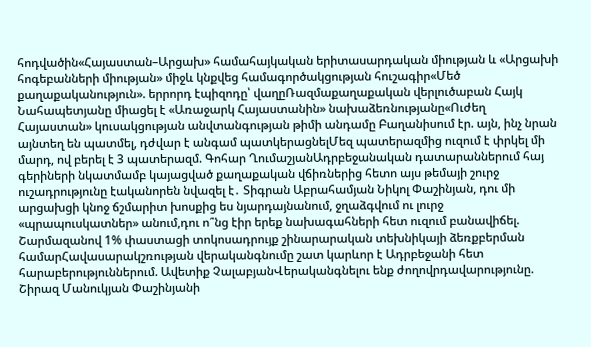հոդվածին«Հայաստան–Արցախ» համահայկական երիտասարդական միության և «Արցախի հոգեբանների միության» միջև կնքվեց համագործակցության հուշագիր«Մեծ քաղաքականություն». երրորդ էպիզոդը՝ վաղըՌազմաքաղաքական վերլուծաբան Հայկ Նահապետյանը միացել է «Առաջարկ Հայաստանին» նախաձեռնությանը«Ուժեղ Հայաստան» կուսակցության անվտանգության թիմի անդամը Բաղանիսում էր. այն, ինչ նրան այնտեղ են պատմել, դժվար է անգամ պատկերացնելՄեզ պատերազմից ուզում է փրկել մի մարդ, ով բերել է 3 պատերազմ. Գոհար ՂումաշյանԱդրբեջանական դատարաններում հայ գերիների նկատմամբ կայացված քաղաքական վճիռներից հետո այս թեմայի շուրջ ուշադրությունը էականորեն նվազել է․ Տիգրան Աբրահամյան Նիկոլ Փաշինյան, դու մի արցախցի կնոջ ճշմարիտ խոսքից ես նյարդայնանում, ջղաձգվում ու լուրջ «պրապուսկատներ» անում,դու ո՞նց էիր երեք նախագահների հետ ուզում բանավիճել. Շարմազանով 1% փաստացի տոկոսադրույք շինարարական տեխնիկայի ձեռքբերման համարՀավասարակշռության վերականգնումը շատ կարևոր է Ադրբեջանի հետ հարաբերություններում. Ավետիք ՉալաբյանՎերականգնելու ենք ժողովրդավարությունը. Շիրազ Մանուկյան Փաշինյանի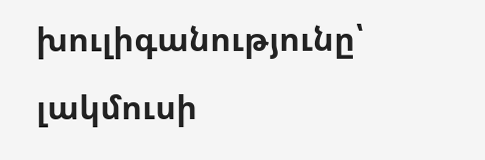խուլիգանությունը՝ լակմուսի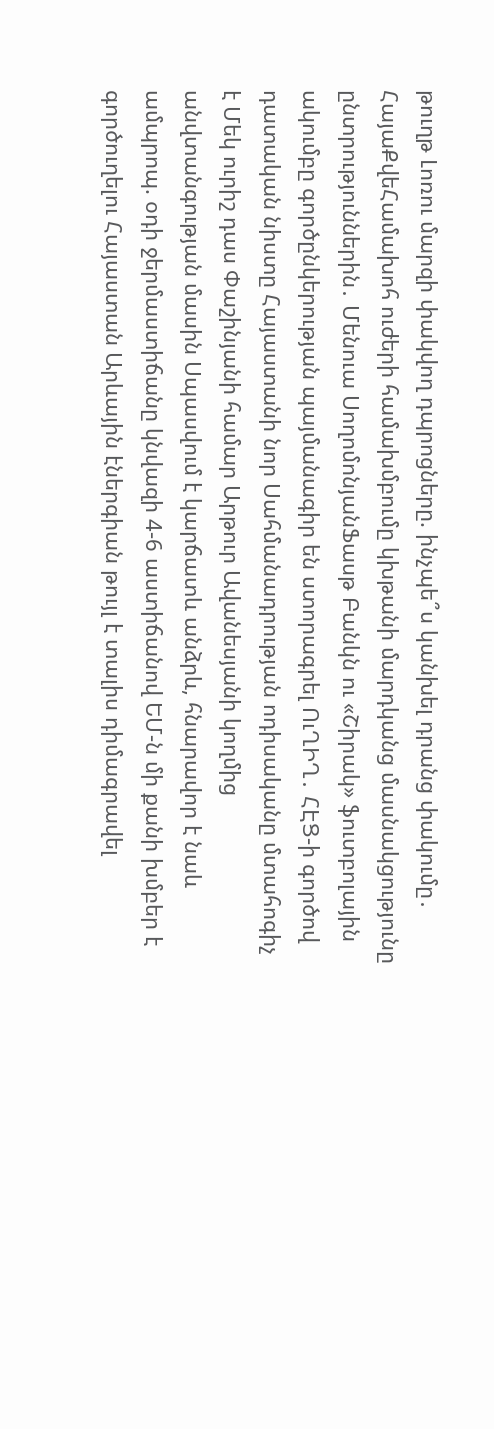թուղթ Լոռու մարզի փակվող դպրոցները. ինչպե՞ս կանխել դրանց փակումը․ ՀայաՔվեՀամախոհ ուժերի համախմբումը կխթանի մարդկանց մասնակցությունը ընտրություններին․ Մենուա ՍողոմոնյանՖասթ Բանկն ու «Շիրակ» ֆուտբոլային ակումբը գործընկերության պայմանագիր են ստորագրել ՈւՂԻՂ․ ՀԷՑ-ի գործով դատական նիստը Հայաստանի նոր Սահմանադրության ոդիսականը մտահոգիչ է Մեկ ուրիշ դաս Փաշինյանի համար Արթուր Ավանեսյանի կողմից անվտանգության մասին Սպասվում է կարճատև անձրև, հնարավոր է նաև ամպրոպ. օդի ջերմաստիճանը կնվազի 4-6 աստիճանով ԵՄ-ն մի քանի խմբեր է գործուղելու Հայաստան Արևային էներգիան թույլ է տալիս դիմագրավել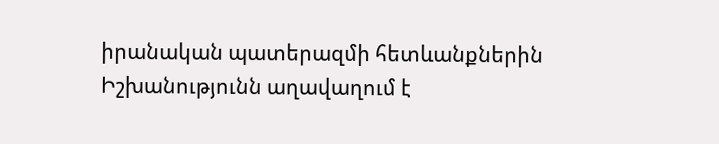իրանական պատերազմի հետևանքներին Իշխանությունն աղավաղում է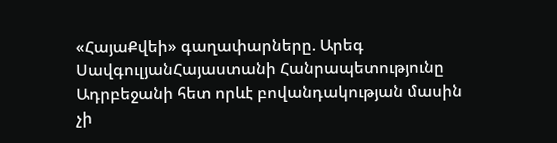«ՀայաՔվեի» գաղափարները. Արեգ ՍավգուլյանՀայաստանի Հանրապետությունը Ադրբեջանի հետ որևէ բովանդակության մասին չի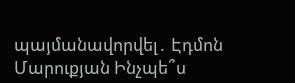պայմանավորվել․ Էդմոն Մարուքյան Ինչպե՞ս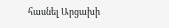հասնել Արցախի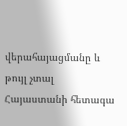վերահայացմանը և թույլ չտալ Հայաստանի հետագա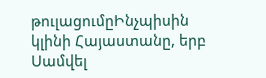թուլացումըԻնչպիսին կլինի Հայաստանը, երբ Սամվել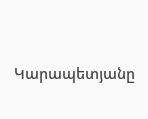Կարապետյանը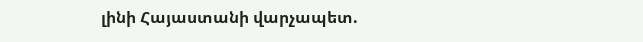լինի Հայաստանի վարչապետ.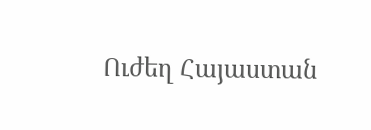Ուժեղ Հայաստան